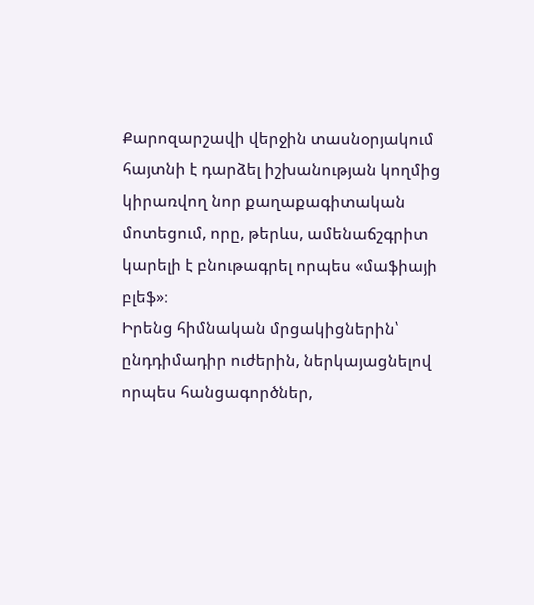Քարոզարշավի վերջին տասնօրյակում հայտնի է դարձել իշխանության կողմից կիրառվող նոր քաղաքագիտական մոտեցում, որը, թերևս, ամենաճշգրիտ կարելի է բնութագրել որպես «մաֆիայի բլեֆ»։
Իրենց հիմնական մրցակիցներին՝ ընդդիմադիր ուժերին, ներկայացնելով որպես հանցագործներ,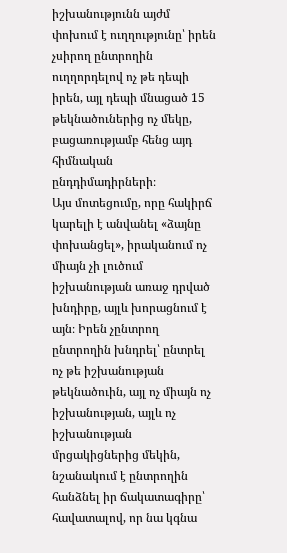իշխանությունն այժմ փոխում է ուղղությունը՝ իրեն չսիրող ընտրողին ուղղորդելով ոչ թե դեպի իրեն, այլ դեպի մնացած 15 թեկնածուներից ոչ մեկը, բացառությամբ հենց այդ հիմնական ընդդիմադիրների։
Այս մոտեցումը, որը հակիրճ կարելի է անվանել «ձայնը փոխանցել», իրականում ոչ միայն չի լուծում իշխանության առաջ դրված խնդիրը, այլև խորացնում է այն։ Իրեն չընտրող ընտրողին խնդրել՝ ընտրել ոչ թե իշխանության թեկնածուին, այլ ոչ միայն ոչ իշխանության, այլև ոչ իշխանության մրցակիցներից մեկին, նշանակում է ընտրողին հանձնել իր ճակատագիրը՝ հավատալով, որ նա կգնա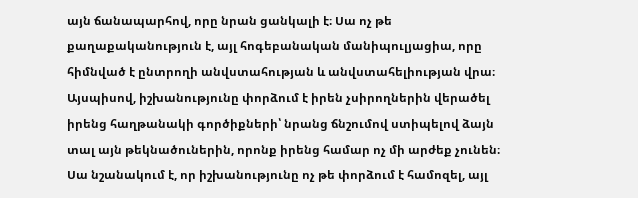այն ճանապարհով, որը նրան ցանկալի է։ Սա ոչ թե քաղաքականություն է, այլ հոգեբանական մանիպուլյացիա, որը հիմնված է ընտրողի անվստահության և անվստահելիության վրա։
Այսպիսով, իշխանությունը փորձում է իրեն չսիրողներին վերածել իրենց հաղթանակի գործիքների՝ նրանց ճնշումով ստիպելով ձայն տալ այն թեկնածուներին, որոնք իրենց համար ոչ մի արժեք չունեն։ Սա նշանակում է, որ իշխանությունը ոչ թե փորձում է համոզել, այլ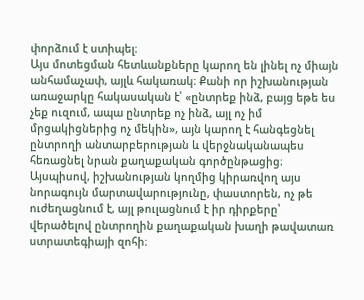փորձում է ստիպել։
Այս մոտեցման հետևանքները կարող են լինել ոչ միայն անհամաչափ, այլև հակառակ։ Քանի որ իշխանության առաջարկը հակասական է՝ «ընտրեք ինձ, բայց եթե ես չեք ուզում, ապա ընտրեք ոչ ինձ, այլ ոչ իմ մրցակիցներից ոչ մեկին», այն կարող է հանգեցնել ընտրողի անտարբերության և վերջնականապես հեռացնել նրան քաղաքական գործընթացից։
Այսպիսով, իշխանության կողմից կիրառվող այս նորագույն մարտավարությունը, փաստորեն, ոչ թե ուժեղացնում է, այլ թուլացնում է իր դիրքերը՝ վերածելով ընտրողին քաղաքական խաղի թավատառ ստրատեգիայի զոհի։